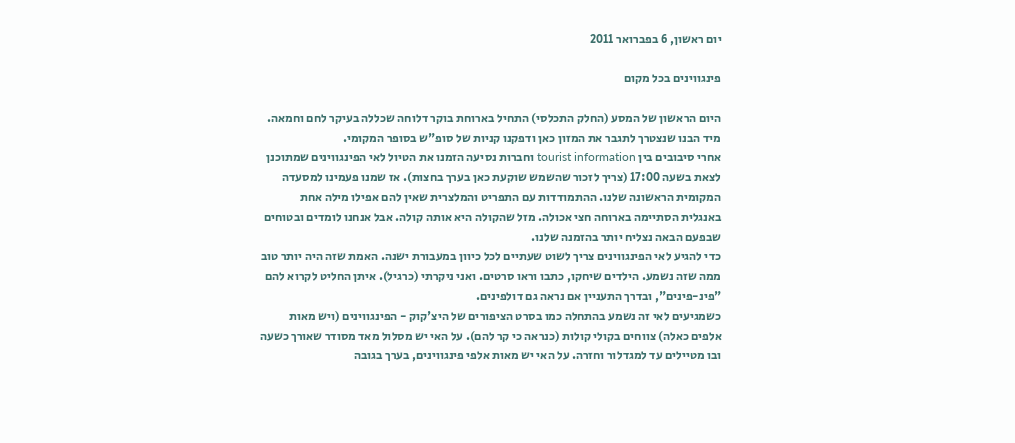יום ראשון, 6 בפברואר 2011

פינגווינים בכל מקום

היום הראשון של המסע (החלק התכלסי) התחיל בארוחת בוקר דלוחה שכללה בעיקר לחם וחמאה. מיד הבנו שנצטרך לתגבר את המזון כאן ודפקנו קניות של סופ"ש בסופר המקומי.
אחרי סיבובים בין tourist information וחברות נסיעה הזמנו את הטיול לאי הפינגווינים שמתוכנן לצאת בשעה 17:00 (צריך לזכור שהשמש שוקעת כאן בערך בחצות). אז שמנו פעמינו למסעדה המקומית הראשונה שלנו. ההתמודדות עם התפריט והמלצרית שאין להם אפילו מילה אחת באנגלית הסתיימה בארוחה חצי אכולה. מזל שהקולה היא אותה קולה. אבל אנחנו לומדים ובטוחים שבפעם הבאה נצליח יותר בהזמנה שלנו.
כדי להגיע לאי הפינגווינים צריך לשוט שעתיים לכל כיוון במעבורת ישנה. האמת שזה היה יותר טוב ממה שזה נשמע. הילדים שיחקו, כתבו וראו סרטים. ואני ניקרתי (כרגיל). איתן החליט לקרוא להם "פינ-פינים", ובדרך התעניין אם נראה גם דולפינים.
כשמגיעים לאי זה נשמע בהתחלה כמו בסרט הציפורים של היצ'קוק - הפינגווינים (ויש מאות אלפים כאלה) צווחים בקולי קולות (כנראה כי קר להם). על האי יש מסלול מאד מסודר שאורך כשעה ובו מטיילים עד למגדלור וחזרה. על האי יש מאות אלפי פינגווינים, בערך בגובה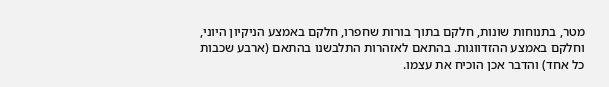מטר, בתנוחות שונות, חלקם בתוך בורות שחפרו, חלקם באמצע הניקיון היוני, וחלקם באמצע ההזדווגות. בהתאם לאזהרות התלבשנו בהתאם (ארבע שכבות כל אחד) והדבר אכן הוכיח את עצמו.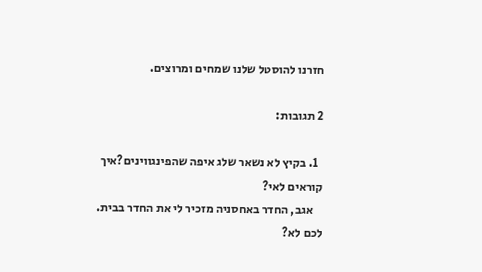חזרנו להוסטל שלנו שמחים ומרוצים.

2 תגובות:

  1. בקיץ לא נשאר שלג איפה שהפינגווינים?איך קוראים לאי?
    אגב, החדר באחסניה מזכיר לי את החדר בבית. לכם לא?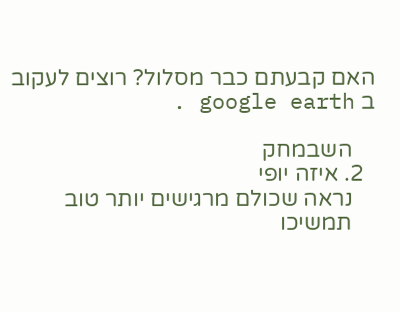האם קבעתם כבר מסלול? רוצים לעקוב ב google earth .

    השבמחק
  2. איזה יופי
    נראה שכולם מרגישים יותר טוב
    תמשיכו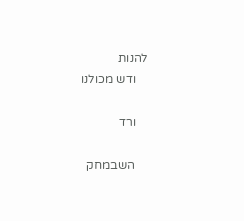להנות
    ודש מכולנו

    ורד

    השבמחק